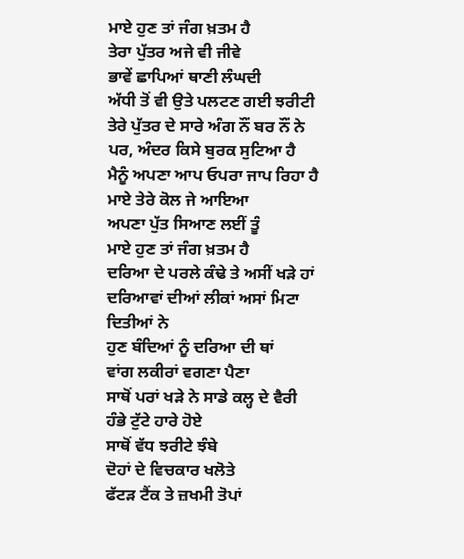ਮਾਏ ਹੁਣ ਤਾਂ ਜੰਗ ਖ਼ਤਮ ਹੈ
ਤੇਰਾ ਪੁੱਤਰ ਅਜੇ ਵੀ ਜੀਵੇ
ਭਾਵੇਂ ਛਾਪਿਆਂ ਥਾਣੀ ਲੰਘਦੀ
ਅੱਧੀ ਤੋਂ ਵੀ ਉਤੇ ਪਲਟਣ ਗਈ ਝਰੀਟੀ
ਤੇਰੇ ਪੁੱਤਰ ਦੇ ਸਾਰੇ ਅੰਗ ਨੌਂ ਬਰ ਨੌਂ ਨੇ
ਪਰ, ਅੰਦਰ ਕਿਸੇ ਬੁਰਕ ਸੁਟਿਆ ਹੈ
ਮੈਨੂੰ ਅਪਣਾ ਆਪ ਓਪਰਾ ਜਾਪ ਰਿਹਾ ਹੈ
ਮਾਏ ਤੇਰੇ ਕੋਲ ਜੇ ਆਇਆ
ਅਪਣਾ ਪੁੱਤ ਸਿਆਣ ਲਈਂ ਤੂੰ
ਮਾਏ ਹੁਣ ਤਾਂ ਜੰਗ ਖ਼ਤਮ ਹੈ
ਦਰਿਆ ਦੇ ਪਰਲੇ ਕੰਢੇ ਤੇ ਅਸੀਂ ਖੜੇ ਹਾਂ
ਦਰਿਆਵਾਂ ਦੀਆਂ ਲੀਕਾਂ ਅਸਾਂ ਮਿਟਾ ਦਿਤੀਆਂ ਨੇ
ਹੁਣ ਬੰਦਿਆਂ ਨੂੰ ਦਰਿਆ ਦੀ ਥਾਂ
ਵਾਂਗ ਲਕੀਰਾਂ ਵਗਣਾ ਪੈਣਾ
ਸਾਥੋਂ ਪਰਾਂ ਖੜੇ ਨੇ ਸਾਡੇ ਕਲ੍ਹ ਦੇ ਵੈਰੀ
ਹੰਭੇ ਟੁੱਟੇ ਹਾਰੇ ਹੋਏ
ਸਾਥੋਂ ਵੱਧ ਝਰੀਟੇ ਝੰਬੇ
ਦੋਹਾਂ ਦੇ ਵਿਚਕਾਰ ਖਲੋਤੇ
ਫੱਟੜ ਟੈਂਕ ਤੇ ਜ਼ਖਮੀ ਤੋਪਾਂ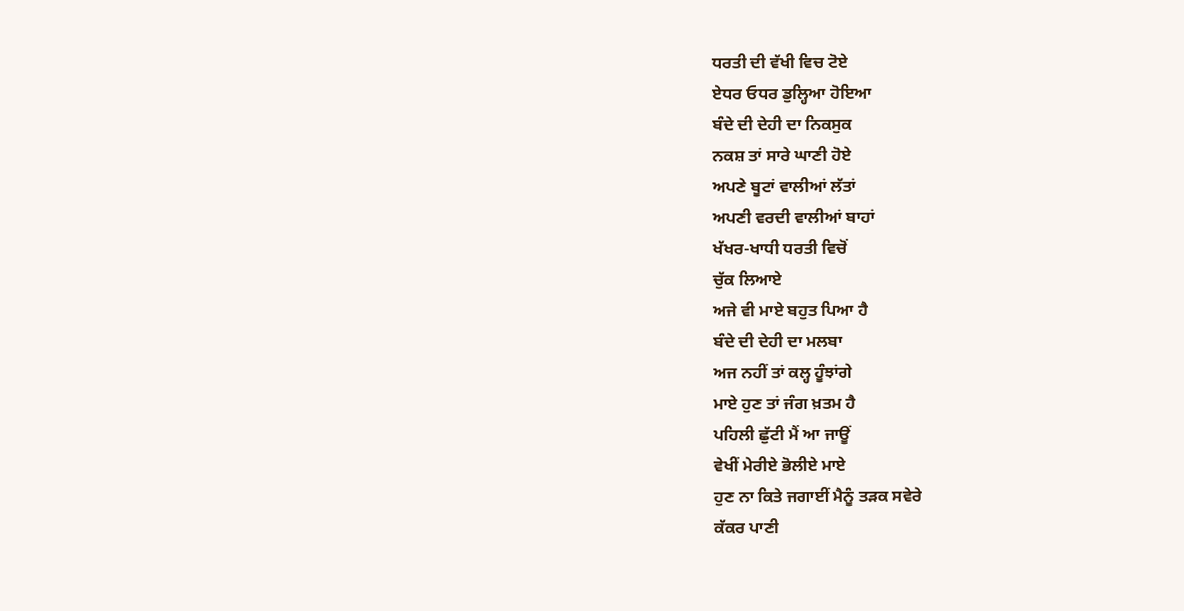ਧਰਤੀ ਦੀ ਵੱਖੀ ਵਿਚ ਟੋਏ
ਏਧਰ ਓਧਰ ਡੁਲ੍ਹਿਆ ਹੋਇਆ
ਬੰਦੇ ਦੀ ਦੇਹੀ ਦਾ ਨਿਕਸੁਕ
ਨਕਸ਼ ਤਾਂ ਸਾਰੇ ਘਾਣੀ ਹੋਏ
ਅਪਣੇ ਬੂਟਾਂ ਵਾਲੀਆਂ ਲੱਤਾਂ
ਅਪਣੀ ਵਰਦੀ ਵਾਲੀਆਂ ਬਾਹਾਂ
ਖੱਖਰ-ਖਾਧੀ ਧਰਤੀ ਵਿਚੋਂ
ਚੁੱਕ ਲਿਆਏ
ਅਜੇ ਵੀ ਮਾਏ ਬਹੁਤ ਪਿਆ ਹੈ
ਬੰਦੇ ਦੀ ਦੇਹੀ ਦਾ ਮਲਬਾ
ਅਜ ਨਹੀਂ ਤਾਂ ਕਲ੍ਹ ਹੂੰਝਾਂਗੇ
ਮਾਏ ਹੁਣ ਤਾਂ ਜੰਗ ਖ਼ਤਮ ਹੈ
ਪਹਿਲੀ ਛੁੱਟੀ ਮੈਂ ਆ ਜਾਊਂ
ਵੇਖੀਂ ਮੇਰੀਏ ਭੋਲੀਏ ਮਾਏ
ਹੁਣ ਨਾ ਕਿਤੇ ਜਗਾਈਂ ਮੈਨੂੰ ਤੜਕ ਸਵੇਰੇ
ਕੱਕਰ ਪਾਣੀ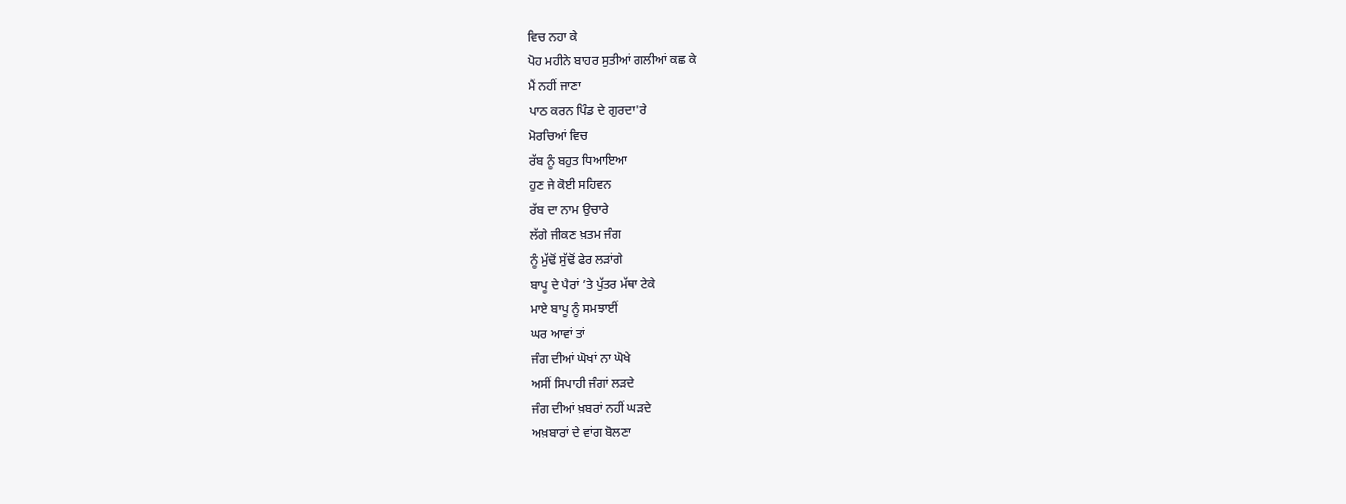ਵਿਚ ਨਹਾ ਕੇ
ਪੋਹ ਮਹੀਨੇ ਬਾਹਰ ਸੁਤੀਆਂ ਗਲੀਆਂ ਕਛ ਕੇ
ਮੈਂ ਨਹੀਂ ਜਾਣਾ
ਪਾਠ ਕਰਨ ਪਿੰਡ ਦੇ ਗੁਰਦਾ'ਰੇ
ਮੋਰਚਿਆਂ ਵਿਚ
ਰੱਬ ਨੂੰ ਬਹੁਤ ਧਿਆਇਆ
ਹੁਣ ਜੇ ਕੋਈ ਸਹਿਵਨ
ਰੱਬ ਦਾ ਨਾਮ ਉਚਾਰੇ
ਲੱਗੇ ਜੀਕਣ ਖ਼ਤਮ ਜੰਗ
ਨੂੰ ਮੁੱਢੋਂ ਸੁੱਢੋਂ ਫੇਰ ਲੜਾਂਗੇ
ਬਾਪੂ ਦੇ ਪੈਰਾਂ ’ਤੇ ਪੁੱਤਰ ਮੱਥਾ ਟੇਕੇ
ਮਾਏ ਬਾਪੂ ਨੂੰ ਸਮਝਾਈਂ
ਘਰ ਆਵਾਂ ਤਾਂ
ਜੰਗ ਦੀਆਂ ਘੋਖਾਂ ਨਾ ਘੋਖੇ
ਅਸੀਂ ਸਿਪਾਹੀ ਜੰਗਾਂ ਲੜਦੇ
ਜੰਗ ਦੀਆਂ ਖ਼ਬਰਾਂ ਨਹੀਂ ਘੜਦੇ
ਅਖ਼ਬਾਰਾਂ ਦੇ ਵਾਂਗ ਬੋਲਣਾ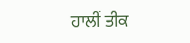ਹਾਲੀਂ ਤੀਕ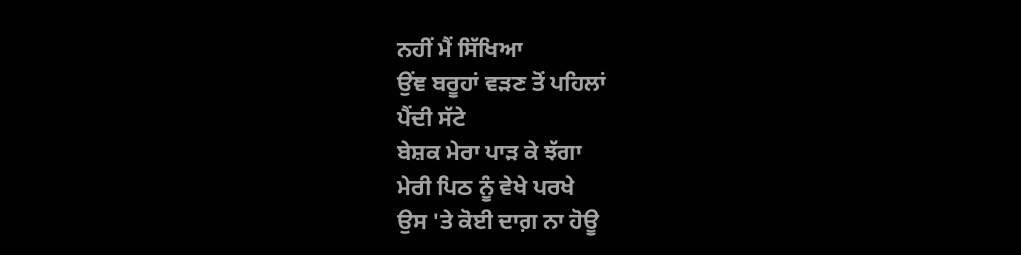ਨਹੀਂ ਮੈਂ ਸਿੱਖਿਆ
ਉਂਞ ਬਰੂਹਾਂ ਵੜਣ ਤੋਂ ਪਹਿਲਾਂ
ਪੈਂਦੀ ਸੱਟੇ
ਬੇਸ਼ਕ ਮੇਰਾ ਪਾੜ ਕੇ ਝੱਗਾ
ਮੇਰੀ ਪਿਠ ਨੂੰ ਵੇਖੇ ਪਰਖੇ
ਉਸ 'ਤੇ ਕੋਈ ਦਾਗ਼ ਨਾ ਹੋਊ